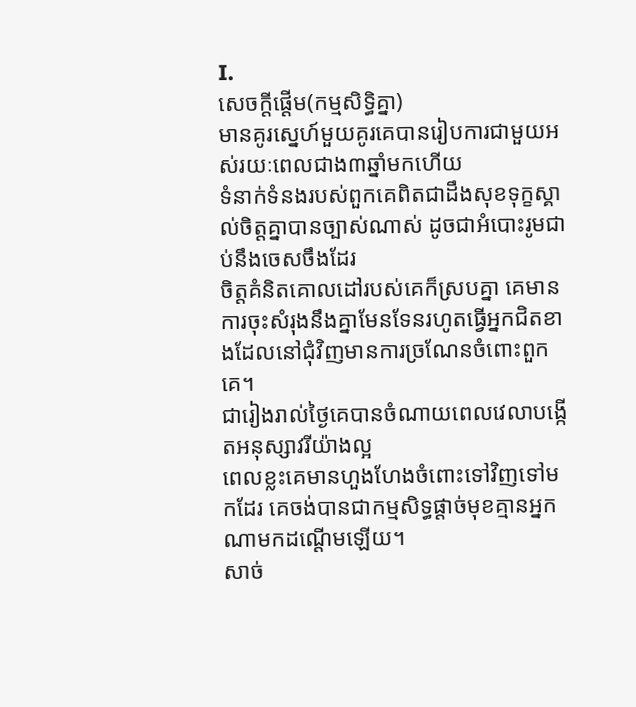I.
សេចក្ដីផ្ដើម(កម្មសិទ្ធិគ្នា)
មានគូរស្នេហ៍មួយគូរគេបានរៀបការជាមួយអស់រយៈពេលជាង៣ឆ្នាំមកហើយ
ទំនាក់ទំនងរបស់ពួកគេពិតជាដឹងសុខទុក្ខស្គាល់ចិត្តគ្នាបានច្បាស់ណាស់ ដូចជាអំបោះរូមជាប់នឹងចេសចឹងដែរ
ចិត្តគំនិតគោលដៅរបស់គេក៏ស្របគ្នា គេមានការចុះសំរុងនឹងគ្នាមែនទែនរហូតធ្វើអ្នកជិតខាងដែលនៅជុំវិញមានការច្រណែនចំពោះពួកគេ។
ជារៀងរាល់ថ្ងៃគេបានចំណាយពេលវេលាបង្កើតអនុស្សាវរីយ៉ាងល្អ
ពេលខ្លះគេមានហួងហែងចំពោះទៅវិញទៅមកដែរ គេចង់បានជាកម្មសិទ្ធផ្ដាច់មុខគ្មានអ្នកណាមកដណ្ដើមឡើយ។
សាច់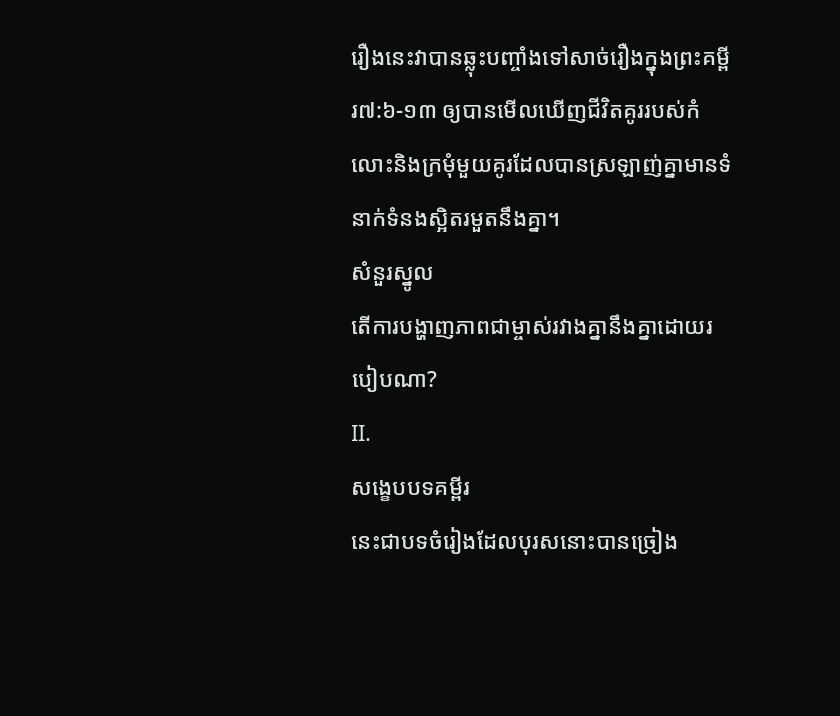រឿងនេះវាបានឆ្លុះបញ្ចាំងទៅសាច់រឿងក្នុងព្រះគម្ពីរ៧:៦-១៣ ឲ្យបានមើលឃើញជីវិតគូររបស់កំលោះនិងក្រមុំមួយគូរដែលបានស្រឡាញ់គ្នាមានទំនាក់ទំនងស្អិតរមួតនឹងគ្នា។
សំនួរស្នូល
តើការបង្ហាញភាពជាម្ចាស់រវាងគ្នានឹងគ្នាដោយរបៀបណា?
II.
សង្ខេបបទគម្ពីរ
នេះជាបទចំរៀងដែលបុរសនោះបានច្រៀង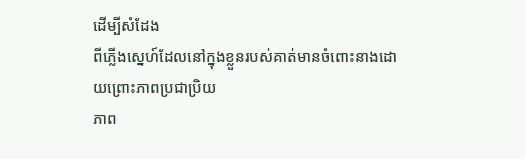ដើម្បីសំដែង
ពីភ្លើងស្នេហ៍ដែលនៅក្នុងខ្លួនរបស់គាត់មានចំពោះនាងដោយព្រោះភាពប្រជាប្រិយ
ភាព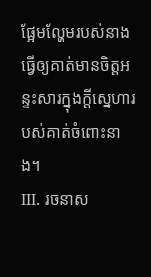ផ្អែមល្ហែមរបស់នាងធ្វើឲ្យគាត់មានចិត្តអន្ទះសារក្នុងក្ដីស្នេហារបស់គាត់ចំពោះនាង។
III. រចនាស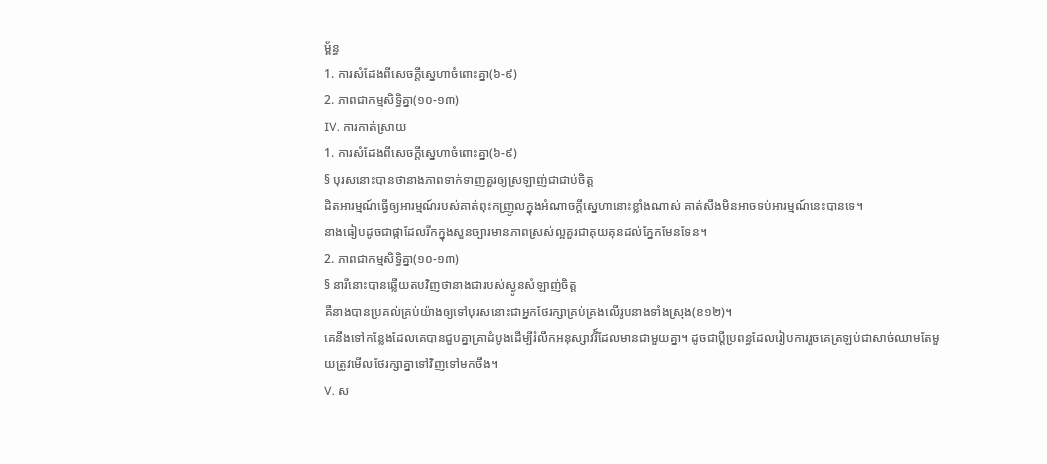ម្ព័ន្ធ
1. ការសំដែងពីសេចក្ដីស្នេហាចំពោះគ្នា(៦-៩)
2. ភាពជាកម្មសិទ្ធិគ្នា(១០-១៣)
IV. ការកាត់ស្រាយ
1. ការសំដែងពីសេចក្ដីស្នេហាចំពោះគ្នា(៦-៩)
§ បុរសនោះបានថានាងភាពទាក់ទាញគួរឲ្យស្រឡាញ់ជាជាប់ចិត្ត
ដិតអារម្មណ៍ធ្វើឲ្យអារម្មណ៍របស់គាត់ពុះកញ្រូលក្នុងអំណាចក្ដីស្នេហានោះខ្លាំងណាស់ គាត់សឹងមិនអាចទប់អារម្មណ៍នេះបានទេ។
នាងធៀបដូចជាផ្កាដែលរីកក្នុងសួនច្បារមានភាពស្រស់ល្អគួរជាគុយគុនដល់ភ្នែកមែនទែន។
2. ភាពជាកម្មសិទ្ធិគ្នា(១០-១៣)
§ នារីនោះបានឆ្លើយតបវិញថានាងជារបស់ស្ងូនសំឡាញ់ចិត្ត
គឺនាងបានប្រគល់គ្រប់យ៉ាងឲ្យទៅបុរសនោះជាអ្នកថែរក្សាគ្រប់គ្រងលើរូបនាងទាំងស្រុង(ខ១២)។
គេនឹងទៅកន្លែងដែលគេបានជួបគ្នាគ្រាដំបូងដើម្បីរំលឹកអនុស្សាវរី៍ដែលមានជាមួយគ្នា។ ដូចជាប្ដីប្រពន្ធដែលរៀបការរួចគេត្រឡប់ជាសាច់ឈាមតែមួយត្រូវមើលថែរក្សាគ្នាទៅវិញទៅមកចឹង។
V. ស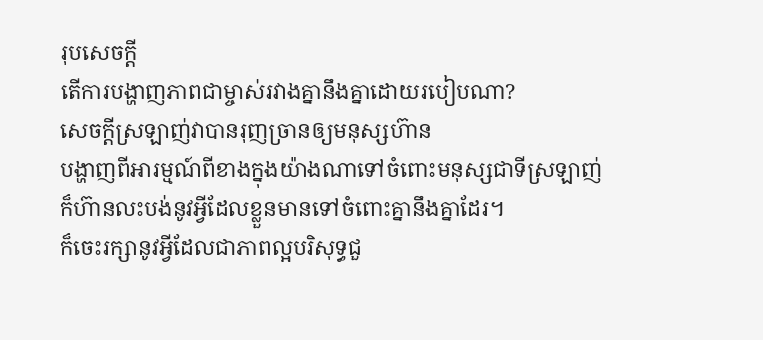រុបសេចក្ដី
តើការបង្ហាញភាពជាម្ចាស់រវាងគ្នានឹងគ្នាដោយរបៀបណា?
សេចក្ដីស្រឡាញ់វាបានរុញច្រានឲ្យមនុស្សហ៊ាន
បង្ហាញពីអារម្មណ៍ពីខាងក្នុងយ៉ាងណាទៅចំពោះមនុស្សជាទីស្រឡាញ់ក៏ហ៊ានលះបង់នូវអ្វីដែលខ្លួនមានទៅចំពោះគ្នានឹងគ្នាដែរ។
ក៏ចេះរក្សានូវអ្វីដែលជាភាពល្អបរិសុទ្ធជួ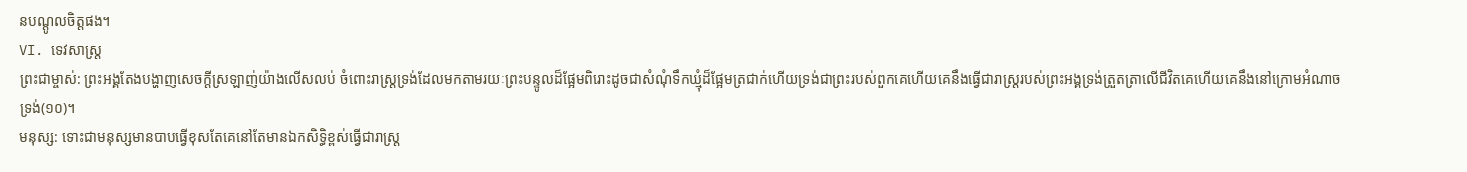នបណ្ដូលចិត្តផង។
VI. ទេវសាស្រ្ត
ព្រះជាម្ចាស់: ព្រះអង្គតែងបង្ហាញសេចក្ដីស្រឡាញ់យ៉ាងលើសលប់ ចំពោះរាស្រ្តទ្រង់ដែលមកតាមរយៈព្រះបន្ទូលដ៏ផ្អែមពិរោះដូចជាសំណុំទឹកឃ្មុំដ៏ផ្អែមត្រជាក់ហើយទ្រង់ជាព្រះរបស់ពួកគេហើយគេនឹងធ្វើជារាស្រ្តរបស់ព្រះអង្គទ្រង់ត្រួតត្រាលើជីវិតគេហើយគេនឹងនៅក្រោមអំណាចទ្រង់(១០)។
មនុស្ស: ទោះជាមនុស្សមានបាបធ្វើខុសតែគេនៅតែមានឯកសិទ្ធិខ្ពស់ធ្វើជារាស្រ្ត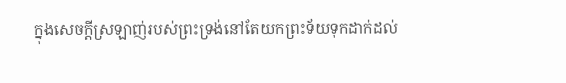ក្នុងសេចក្ដីស្រឡាញ់របស់ព្រះទ្រង់នៅតែយកព្រះទ័យទុកដាក់ដល់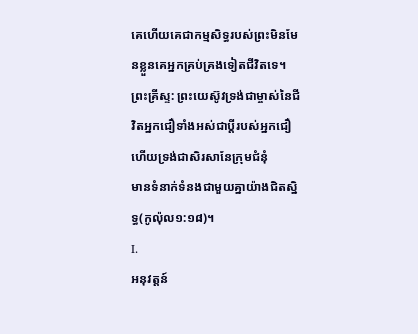គេហើយគេជាកម្មសិទ្ធរបស់ព្រះមិនមែនខ្លួនគេអ្នកគ្រប់គ្រងទៀតជីវិតទេ។
ព្រះគ្រីស្ទ: ព្រះយេស៊ូវទ្រង់ជាម្ចាស់នៃជីវិតអ្នកជឿទាំងអស់ជាប្ដីរបស់អ្នកជឿហើយទ្រង់ជាសិរសានែក្រុមជំនុំ
មានទំនាក់ទំនងជាមួយគ្នាយ៉ាងជិតស្និទ្ធ(កូល៉ុល១:១៨)។
I.
អនុវត្តន៍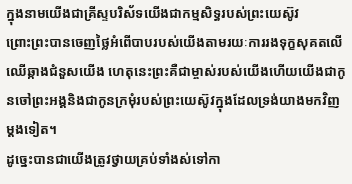ក្នុងនាមយើងជាគ្រីស្ទបរិស័ទយើងជាកម្មសិទ្ធរបស់ព្រះយេស៊ូវ
ព្រោះព្រះបានចេញថ្លៃអំពើបាបរបស់យើងតាមរយៈការរងទុក្ខសុគតលើឈើឆ្កាងជំនួសយើង ហេតុនេះព្រះគឺជាម្ចាស់របស់យើងហើយយើងជាកូនចៅព្រះអង្គនិងជាកូនក្រមុំរបស់ព្រះយេស៊ូវក្នុងដែលទ្រង់យាងមកវិញម្ដងទៀត។
ដូច្នេះបានជាយើងត្រូវថ្វាយគ្រប់ទាំងស់ទៅកា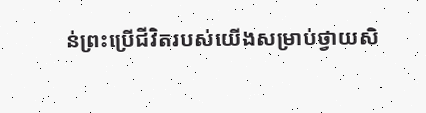ន់ព្រះប្រើជីវិតរបស់យើងសម្រាប់ថ្វាយសិ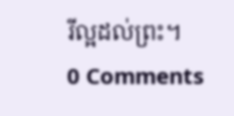រីល្អដល់ព្រះ។
0 Comments